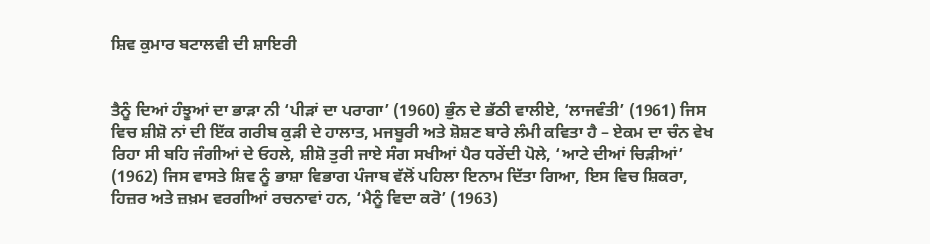ਸ਼ਿਵ ਕੁਮਾਰ ਬਟਾਲਵੀ ਦੀ ਸ਼ਾਇਰੀ


ਤੈਨੂੰ ਦਿਆਂ ਹੰਝੂਆਂ ਦਾ ਭਾੜਾ ਨੀ ‘ਪੀੜਾਂ ਦਾ ਪਰਾਗਾ’ (1960) ਭੁੰਨ ਦੇ ਭੱਠੀ ਵਾਲੀਏ, ‘ਲਾਜਵੰਤੀ’ (1961) ਜਿਸ ਵਿਚ ਸ਼ੀਸ਼ੋ ਨਾਂ ਦੀ ਇੱਕ ਗਰੀਬ ਕੁੜੀ ਦੇ ਹਾਲਾਤ, ਮਜਬੂਰੀ ਅਤੇ ਸ਼ੋਸ਼ਣ ਬਾਰੇ ਲੰਮੀ ਕਵਿਤਾ ਹੈ – ਏਕਮ ਦਾ ਚੰਨ ਵੇਖ ਰਿਹਾ ਸੀ ਬਹਿ ਜੰਗੀਆਂ ਦੇ ਓਹਲੇ, ਸ਼ੀਸ਼ੋ ਤੁਰੀ ਜਾਏ ਸੰਗ ਸਖੀਆਂ ਪੈਰ ਧਰੇਂਦੀ ਪੋਲੇ, ‘ਆਟੇ ਦੀਆਂ ਚਿੜੀਆਂ’ (1962) ਜਿਸ ਵਾਸਤੇ ਸ਼ਿਵ ਨੂੰ ਭਾਸ਼ਾ ਵਿਭਾਗ ਪੰਜਾਬ ਵੱਲੋਂ ਪਹਿਲਾ ਇਨਾਮ ਦਿੱਤਾ ਗਿਆ, ਇਸ ਵਿਚ ਸ਼ਿਕਰਾ, ਹਿਜ਼ਰ ਅਤੇ ਜ਼ਖ਼ਮ ਵਰਗੀਆਂ ਰਚਨਾਵਾਂ ਹਨ, ‘ਮੈਨੂੰ ਵਿਦਾ ਕਰੋ’ (1963)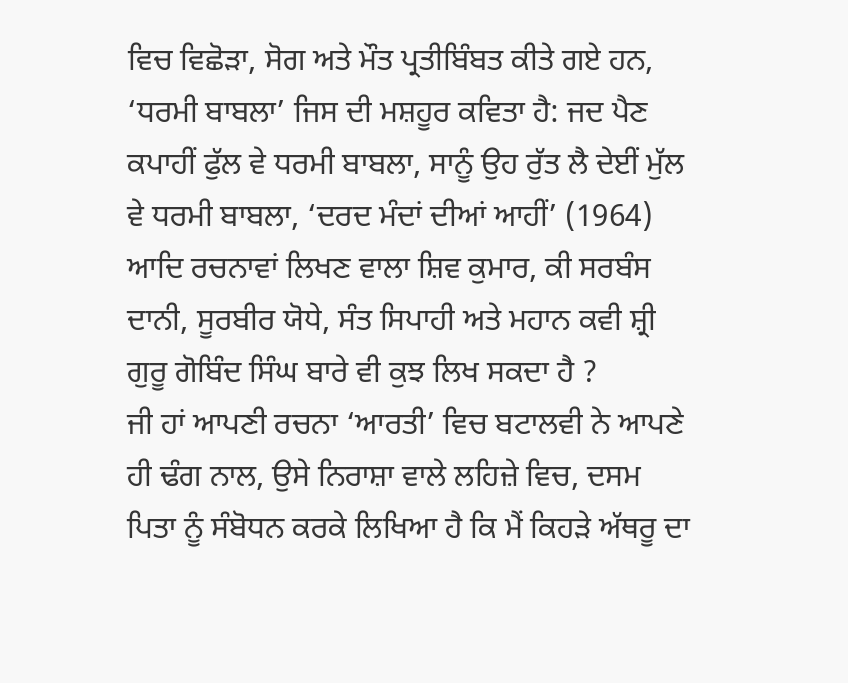ਵਿਚ ਵਿਛੋੜਾ, ਸੋਗ ਅਤੇ ਮੌਤ ਪ੍ਰਤੀਬਿੰਬਤ ਕੀਤੇ ਗਏ ਹਨ, ‘ਧਰਮੀ ਬਾਬਲਾ’ ਜਿਸ ਦੀ ਮਸ਼ਹੂਰ ਕਵਿਤਾ ਹੈ: ਜਦ ਪੈਣ ਕਪਾਹੀਂ ਫੁੱਲ ਵੇ ਧਰਮੀ ਬਾਬਲਾ, ਸਾਨੂੰ ਉਹ ਰੁੱਤ ਲੈ ਦੇਈਂ ਮੁੱਲ ਵੇ ਧਰਮੀ ਬਾਬਲਾ, ‘ਦਰਦ ਮੰਦਾਂ ਦੀਆਂ ਆਹੀਂ’ (1964) ਆਦਿ ਰਚਨਾਵਾਂ ਲਿਖਣ ਵਾਲਾ ਸ਼ਿਵ ਕੁਮਾਰ, ਕੀ ਸਰਬੰਸ ਦਾਨੀ, ਸੂਰਬੀਰ ਯੋਧੇ, ਸੰਤ ਸਿਪਾਹੀ ਅਤੇ ਮਹਾਨ ਕਵੀ ਸ਼੍ਰੀ ਗੁਰੂ ਗੋਬਿੰਦ ਸਿੰਘ ਬਾਰੇ ਵੀ ਕੁਝ ਲਿਖ ਸਕਦਾ ਹੈ ?
ਜੀ ਹਾਂ ਆਪਣੀ ਰਚਨਾ ‘ਆਰਤੀ’ ਵਿਚ ਬਟਾਲਵੀ ਨੇ ਆਪਣੇ ਹੀ ਢੰਗ ਨਾਲ, ਉਸੇ ਨਿਰਾਸ਼ਾ ਵਾਲੇ ਲਹਿਜ਼ੇ ਵਿਚ, ਦਸਮ ਪਿਤਾ ਨੂੰ ਸੰਬੋਧਨ ਕਰਕੇ ਲਿਖਿਆ ਹੈ ਕਿ ਮੈਂ ਕਿਹੜੇ ਅੱਥਰੂ ਦਾ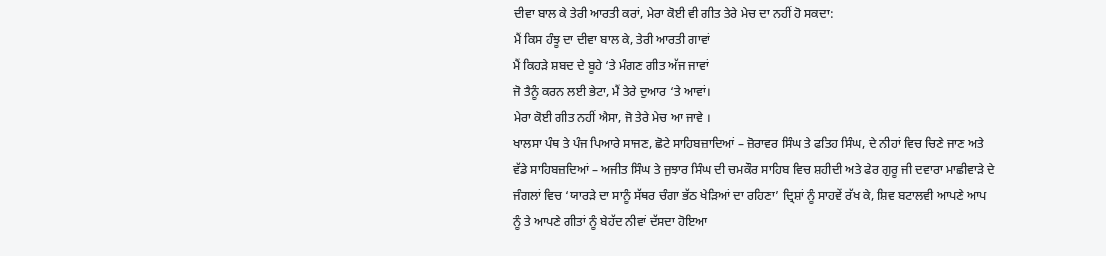ਦੀਵਾ ਬਾਲ ਕੇ ਤੇਰੀ ਆਰਤੀ ਕਰਾਂ, ਮੇਰਾ ਕੋਈ ਵੀ ਗੀਤ ਤੇਰੇ ਮੇਚ ਦਾ ਨਹੀਂ ਹੋ ਸਕਦਾ:
ਮੈਂ ਕਿਸ ਹੰਝੂ ਦਾ ਦੀਵਾ ਬਾਲ ਕੇ, ਤੇਰੀ ਆਰਤੀ ਗਾਵਾਂ
ਮੈਂ ਕਿਹੜੇ ਸ਼ਬਦ ਦੇ ਬੂਹੇ ‘ਤੇ ਮੰਗਣ ਗੀਤ ਅੱਜ ਜਾਵਾਂ
ਜੋ ਤੈਨੂੰ ਕਰਨ ਲਈ ਭੇਟਾ, ਮੈਂ ਤੇਰੇ ਦੁਆਰ ‘ਤੇ ਆਵਾਂ।
ਮੇਰਾ ਕੋਈ ਗੀਤ ਨਹੀਂ ਐਸਾ, ਜੋ ਤੇਰੇ ਮੇਚ ਆ ਜਾਵੇ ।
ਖਾਲਸਾ ਪੰਥ ਤੇ ਪੰਜ ਪਿਆਰੇ ਸਾਜਣ, ਛੋਟੇ ਸਾਹਿਬਜ਼ਾਦਿਆਂ – ਜ਼ੋਰਾਵਰ ਸਿੰਘ ਤੇ ਫਤਿਹ ਸਿੰਘ, ਦੇ ਨੀਹਾਂ ਵਿਚ ਚਿਣੇ ਜਾਣ ਅਤੇ ਵੱਡੇ ਸਾਹਿਬਜ਼ਦਿਆਂ – ਅਜੀਤ ਸਿੰਘ ਤੇ ਜੁਝਾਰ ਸਿੰਘ ਦੀ ਚਮਕੌਰ ਸਾਹਿਬ ਵਿਚ ਸ਼ਹੀਦੀ ਅਤੇ ਫੇਰ ਗੁਰੂ ਜੀ ਦਵਾਰਾ ਮਾਛੀਵਾੜੇ ਦੇ ਜੰਗਲਾਂ ਵਿਚ ‘ਯਾਰੜੇ ਦਾ ਸਾਨੂੰ ਸੱਥਰ ਚੰਗਾ ਭੱਠ ਖੇੜਿਆਂ ਦਾ ਰਹਿਣਾ’ ਦ੍ਰਿਸ਼ਾਂ ਨੂੰ ਸਾਹਵੇਂ ਰੱਖ ਕੇ, ਸ਼ਿਵ ਬਟਾਲਵੀ ਆਪਣੇ ਆਪ ਨੂੰ ਤੇ ਆਪਣੇ ਗੀਤਾਂ ਨੂੰ ਬੇਹੱਦ ਨੀਵਾਂ ਦੱਸਦਾ ਹੋਇਆ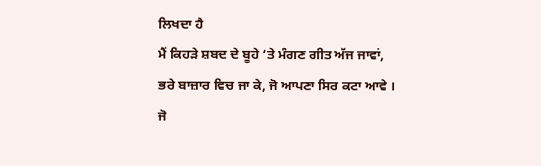ਲਿਖਦਾ ਹੈ
ਮੈਂ ਕਿਹੜੇ ਸ਼ਬਦ ਦੇ ਬੂਹੇ ‘ਤੇ ਮੰਗਣ ਗੀਤ ਅੱਜ ਜਾਵਾਂ,
ਭਰੇ ਬਾਜ਼ਾਰ ਵਿਚ ਜਾ ਕੇ, ਜੋ ਆਪਣਾ ਸਿਰ ਕਟਾ ਆਵੇ ।
ਜੋ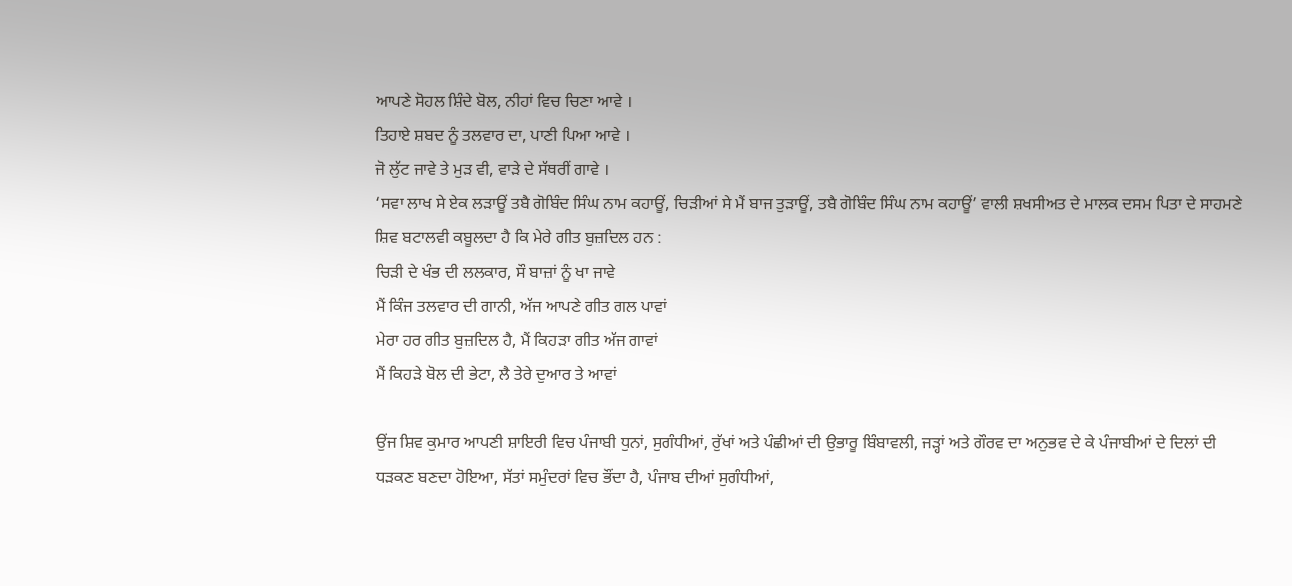ਆਪਣੇ ਸੋਹਲ ਸ਼ਿੰਦੇ ਬੋਲ, ਨੀਹਾਂ ਵਿਚ ਚਿਣਾ ਆਵੇ ।
ਤਿਹਾਏ ਸ਼ਬਦ ਨੂੰ ਤਲਵਾਰ ਦਾ, ਪਾਣੀ ਪਿਆ ਆਵੇ ।
ਜੋ ਲੁੱਟ ਜਾਵੇ ਤੇ ਮੁੜ ਵੀ, ਵਾੜੇ ਦੇ ਸੱਥਰੀਂ ਗਾਵੇ ।
‘ਸਵਾ ਲਾਖ ਸੇ ਏਕ ਲੜਾਊਂ ਤਬੈ ਗੋਬਿੰਦ ਸਿੰਘ ਨਾਮ ਕਹਾਊਂ, ਚਿੜੀਆਂ ਸੇ ਮੈਂ ਬਾਜ ਤੁੜਾਊਂ, ਤਬੈ ਗੋਬਿੰਦ ਸਿੰਘ ਨਾਮ ਕਹਾਊਂ’ ਵਾਲੀ ਸ਼ਖਸੀਅਤ ਦੇ ਮਾਲਕ ਦਸਮ ਪਿਤਾ ਦੇ ਸਾਹਮਣੇ ਸ਼ਿਵ ਬਟਾਲਵੀ ਕਬੂਲਦਾ ਹੈ ਕਿ ਮੇਰੇ ਗੀਤ ਬੁਜ਼ਦਿਲ ਹਨ :
ਚਿੜੀ ਦੇ ਖੰਭ ਦੀ ਲਲਕਾਰ, ਸੌ ਬਾਜ਼ਾਂ ਨੂੰ ਖਾ ਜਾਵੇ
ਮੈਂ ਕਿੰਜ ਤਲਵਾਰ ਦੀ ਗਾਨੀ, ਅੱਜ ਆਪਣੇ ਗੀਤ ਗਲ ਪਾਵਾਂ
ਮੇਰਾ ਹਰ ਗੀਤ ਬੁਜ਼ਦਿਲ ਹੈ, ਮੈਂ ਕਿਹੜਾ ਗੀਤ ਅੱਜ ਗਾਵਾਂ
ਮੈਂ ਕਿਹੜੇ ਬੋਲ ਦੀ ਭੇਟਾ, ਲੈ ਤੇਰੇ ਦੁਆਰ ਤੇ ਆਵਾਂ

ਉਂਜ ਸ਼ਿਵ ਕੁਮਾਰ ਆਪਣੀ ਸ਼ਾਇਰੀ ਵਿਚ ਪੰਜਾਬੀ ਧੁਨਾਂ, ਸੁਗੰਧੀਆਂ, ਰੁੱਖਾਂ ਅਤੇ ਪੰਛੀਆਂ ਦੀ ਉਭਾਰੂ ਬਿੰਬਾਵਲੀ, ਜੜ੍ਹਾਂ ਅਤੇ ਗੌਰਵ ਦਾ ਅਨੁਭਵ ਦੇ ਕੇ ਪੰਜਾਬੀਆਂ ਦੇ ਦਿਲਾਂ ਦੀ ਧੜਕਣ ਬਣਦਾ ਹੋਇਆ, ਸੱਤਾਂ ਸਮੁੰਦਰਾਂ ਵਿਚ ਭੌਂਦਾ ਹੈ, ਪੰਜਾਬ ਦੀਆਂ ਸੁਗੰਧੀਆਂ,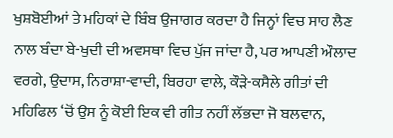ਖੁਸ਼ਬੋਈਆਂ ਤੇ ਮਹਿਕਾਂ ਦੇ ਬਿੰਬ ਉਜਾਗਰ ਕਰਦਾ ਹੈ ਜਿਨ੍ਹਾਂ ਵਿਚ ਸਾਹ ਲੈਣ ਨਾਲ ਬੰਦਾ ਬੇ-ਖੁਦੀ ਦੀ ਅਵਸਥਾ ਵਿਚ ਪੁੱਜ ਜਾਂਦਾ ਹੈ, ਪਰ ਆਪਣੀ ਔਲਾਦ ਵਰਗੇ, ਉਦਾਸ, ਨਿਰਾਸ਼ਾ-ਵਾਦੀ, ਬਿਰਹਾ ਵਾਲੇ, ਕੌੜੇ-ਕਸੈਲੇ ਗੀਤਾਂ ਦੀ ਮਹਿਫਿਲ ‘ਚੋਂ ਉਸ ਨੂੰ ਕੋਈ ਇਕ ਵੀ ਗੀਤ ਨਹੀਂ ਲੱਭਦਾ ਜੋ ਬਲਵਾਨ,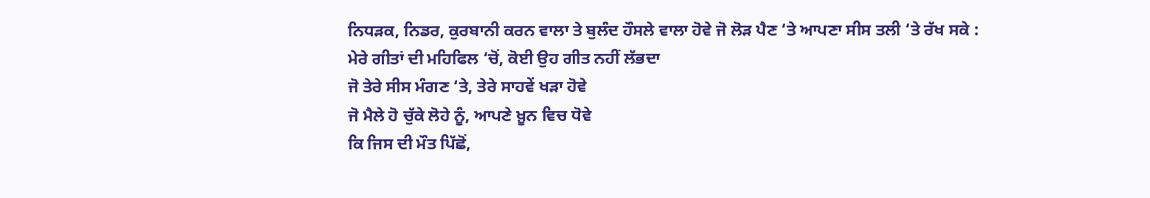ਨਿਧੜਕ, ਨਿਡਰ, ਕੁਰਬਾਨੀ ਕਰਨ ਵਾਲਾ ਤੇ ਬੁਲੰਦ ਹੌਸਲੇ ਵਾਲਾ ਹੋਵੇ ਜੋ ਲੋੜ ਪੈਣ ‘ਤੇ ਆਪਣਾ ਸੀਸ ਤਲੀ ‘ਤੇ ਰੱਖ ਸਕੇ :
ਮੇਰੇ ਗੀਤਾਂ ਦੀ ਮਹਿਫਿਲ ‘ਚੋਂ, ਕੋਈ ਉਹ ਗੀਤ ਨਹੀਂ ਲੱਭਦਾ
ਜੋ ਤੇਰੇ ਸੀਸ ਮੰਗਣ ‘ਤੇ, ਤੇਰੇ ਸਾਹਵੇਂ ਖੜਾ ਹੋਵੇ
ਜੋ ਮੈਲੇ ਹੋ ਚੁੱਕੇ ਲੋਹੇ ਨੂੰ, ਆਪਣੇ ਖ਼ੂਨ ਵਿਚ ਧੋਵੇ
ਕਿ ਜਿਸ ਦੀ ਮੌਤ ਪਿੱਛੋਂ,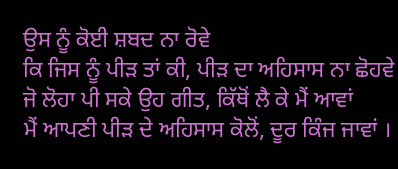ਉਸ ਨੂੰ ਕੋਈ ਸ਼ਬਦ ਨਾ ਰੋਵੇ
ਕਿ ਜਿਸ ਨੂੰ ਪੀੜ ਤਾਂ ਕੀ, ਪੀੜ ਦਾ ਅਹਿਸਾਸ ਨਾ ਛੋਹਵੇ
ਜੋ ਲੋਹਾ ਪੀ ਸਕੇ ਉਹ ਗੀਤ, ਕਿੱਥੋਂ ਲੈ ਕੇ ਮੈਂ ਆਵਾਂ
ਮੈਂ ਆਪਣੀ ਪੀੜ ਦੇ ਅਹਿਸਾਸ ਕੋਲੋਂ, ਦੂਰ ਕਿੰਜ ਜਾਵਾਂ ।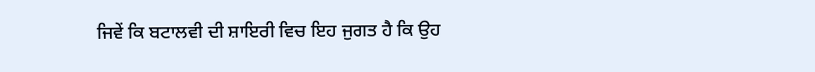ਜਿਵੇਂ ਕਿ ਬਟਾਲਵੀ ਦੀ ਸ਼ਾਇਰੀ ਵਿਚ ਇਹ ਜੁਗਤ ਹੈ ਕਿ ਉਹ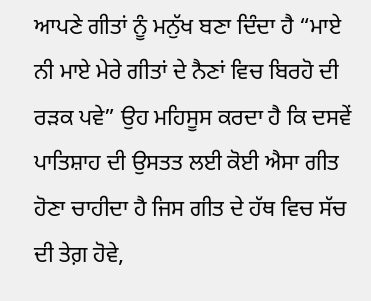ਆਪਣੇ ਗੀਤਾਂ ਨੂੰ ਮਨੁੱਖ ਬਣਾ ਦਿੰਦਾ ਹੈ “ਮਾਏ ਨੀ ਮਾਏ ਮੇਰੇ ਗੀਤਾਂ ਦੇ ਨੈਣਾਂ ਵਿਚ ਬਿਰਹੋ ਦੀ ਰੜਕ ਪਵੇ” ਉਹ ਮਹਿਸੂਸ ਕਰਦਾ ਹੈ ਕਿ ਦਸਵੇਂ ਪਾਤਿਸ਼ਾਹ ਦੀ ਉਸਤਤ ਲਈ ਕੋਈ ਐਸਾ ਗੀਤ ਹੋਣਾ ਚਾਹੀਦਾ ਹੈ ਜਿਸ ਗੀਤ ਦੇ ਹੱਥ ਵਿਚ ਸੱਚ ਦੀ ਤੇਗ਼ ਹੋਵੇ,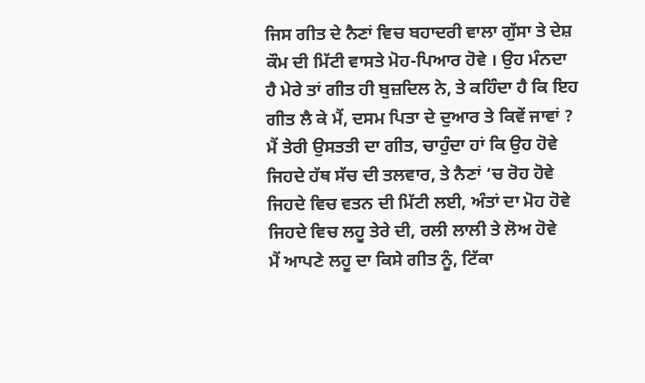ਜਿਸ ਗੀਤ ਦੇ ਨੈਣਾਂ ਵਿਚ ਬਹਾਦਰੀ ਵਾਲਾ ਗੁੱਸਾ ਤੇ ਦੇਸ਼ ਕੌਮ ਦੀ ਮਿੱਟੀ ਵਾਸਤੇ ਮੋਹ-ਪਿਆਰ ਹੋਵੇ । ਉਹ ਮੰਨਦਾ ਹੈ ਮੇਰੇ ਤਾਂ ਗੀਤ ਹੀ ਬੁਜ਼ਦਿਲ ਨੇ, ਤੇ ਕਹਿੰਦਾ ਹੈ ਕਿ ਇਹ ਗੀਤ ਲੈ ਕੇ ਮੈਂ, ਦਸਮ ਪਿਤਾ ਦੇ ਦੁਆਰ ਤੇ ਕਿਵੇਂ ਜਾਵਾਂ ?
ਮੈਂ ਤੇਰੀ ਉਸਤਤੀ ਦਾ ਗੀਤ, ਚਾਹੁੰਦਾ ਹਾਂ ਕਿ ਉਹ ਹੋਵੇ
ਜਿਹਦੇ ਹੱਥ ਸੱਚ ਦੀ ਤਲਵਾਰ, ਤੇ ਨੈਣਾਂ ‘ਚ ਰੋਹ ਹੋਵੇ
ਜਿਹਦੇ ਵਿਚ ਵਤਨ ਦੀ ਮਿੱਟੀ ਲਈ, ਅੰਤਾਂ ਦਾ ਮੋਹ ਹੋਵੇ
ਜਿਹਦੇ ਵਿਚ ਲਹੂ ਤੇਰੇ ਦੀ, ਰਲੀ ਲਾਲੀ ਤੇ ਲੋਅ ਹੋਵੇ
ਮੈਂ ਆਪਣੇ ਲਹੂ ਦਾ ਕਿਸੇ ਗੀਤ ਨੂੰ, ਟਿੱਕਾ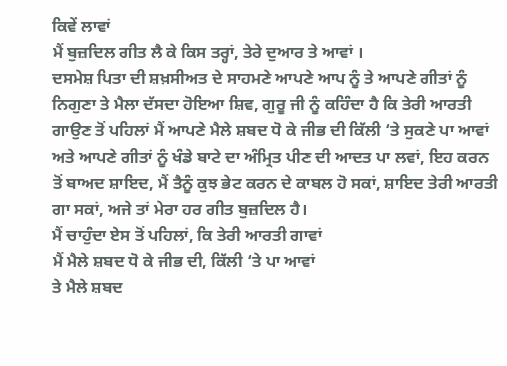ਕਿਵੇਂ ਲਾਵਾਂ
ਮੈਂ ਬੁਜ਼ਦਿਲ ਗੀਤ ਲੈ ਕੇ ਕਿਸ ਤਰ੍ਹਾਂ, ਤੇਰੇ ਦੁਆਰ ਤੇ ਆਵਾਂ ।
ਦਸਮੇਸ਼ ਪਿਤਾ ਦੀ ਸ਼ਖ਼ਸੀਅਤ ਦੇ ਸਾਹਮਣੇ ਆਪਣੇ ਆਪ ਨੂੰ ਤੇ ਆਪਣੇ ਗੀਤਾਂ ਨੂੰ ਨਿਗੁਣਾ ਤੇ ਮੈਲਾ ਦੱਸਦਾ ਹੋਇਆ ਸ਼ਿਵ, ਗੁਰੂ ਜੀ ਨੂੰ ਕਹਿੰਦਾ ਹੈ ਕਿ ਤੇਰੀ ਆਰਤੀ ਗਾਉਣ ਤੋਂ ਪਹਿਲਾਂ ਮੈਂ ਆਪਣੇ ਮੈਲੇ ਸ਼ਬਦ ਧੋ ਕੇ ਜੀਭ ਦੀ ਕਿੱਲੀ ‘ਤੇ ਸੁਕਣੇ ਪਾ ਆਵਾਂ ਅਤੇ ਆਪਣੇ ਗੀਤਾਂ ਨੂੰ ਖੰਡੇ ਬਾਟੇ ਦਾ ਅੰਮ੍ਰਿਤ ਪੀਣ ਦੀ ਆਦਤ ਪਾ ਲਵਾਂ, ਇਹ ਕਰਨ ਤੋਂ ਬਾਅਦ ਸ਼ਾਇਦ, ਮੈਂ ਤੈਨੂੰ ਕੁਝ ਭੇਟ ਕਰਨ ਦੇ ਕਾਬਲ ਹੋ ਸਕਾਂ, ਸ਼ਾਇਦ ਤੇਰੀ ਆਰਤੀ ਗਾ ਸਕਾਂ, ਅਜੇ ਤਾਂ ਮੇਰਾ ਹਰ ਗੀਤ ਬੁਜ਼ਦਿਲ ਹੈ।
ਮੈਂ ਚਾਹੁੰਦਾ ਏਸ ਤੋਂ ਪਹਿਲਾਂ, ਕਿ ਤੇਰੀ ਆਰਤੀ ਗਾਵਾਂ
ਮੈਂ ਮੈਲੇ ਸ਼ਬਦ ਧੋ ਕੇ ਜੀਭ ਦੀ, ਕਿੱਲੀ ‘ਤੇ ਪਾ ਆਵਾਂ
ਤੇ ਮੈਲੇ ਸ਼ਬਦ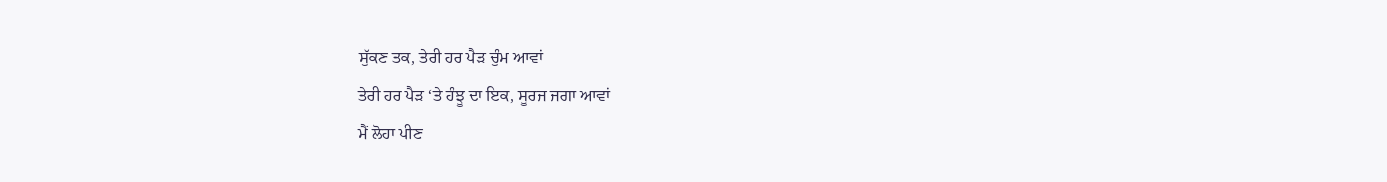ਸੁੱਕਣ ਤਕ, ਤੇਰੀ ਹਰ ਪੈੜ ਚੁੰਮ ਆਵਾਂ
ਤੇਰੀ ਹਰ ਪੈੜ ‘ਤੇ ਹੰਝੂ ਦਾ ਇਕ, ਸੂਰਜ ਜਗਾ ਆਵਾਂ
ਮੈਂ ਲੋਹਾ ਪੀਣ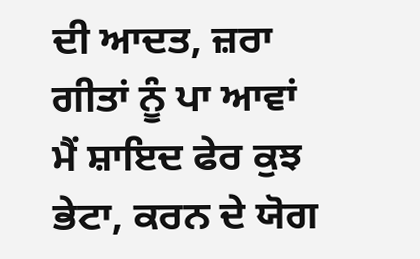ਦੀ ਆਦਤ, ਜ਼ਰਾ ਗੀਤਾਂ ਨੂੰ ਪਾ ਆਵਾਂ
ਮੈਂ ਸ਼ਾਇਦ ਫੇਰ ਕੁਝ ਭੇਟਾ, ਕਰਨ ਦੇ ਯੋਗ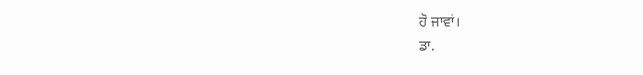ਹੋ ਜਾਵਾਂ।
ਡਾ.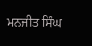ਮਨਜੀਤ ਸਿੰਘ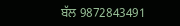ਬੱਲ 9872843491